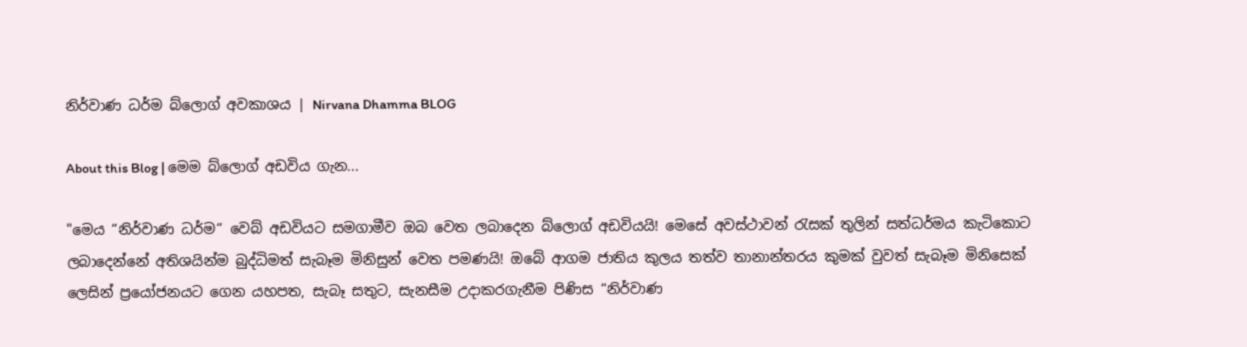නිර්වාණ ධර්ම බ්ලොග් අවකාශය | Nirvana Dhamma BLOG

About this Blog | මෙම බ්ලොග් අඩවිය ගැන...

"මෙය “නිර්වාණ ධර්ම“ වෙබ් අඩවියට සමගාමීව ඔබ වෙත ලබාදෙන බ්ලොග් අඩවියයි! මෙසේ අවස්ථාවන් රැසක් තුලින් සත්ධර්මය කැටිකොට ලබාදෙන්නේ අතිශයින්ම බුද්ධිමත් සැබෑම මිනිසුන් වෙත පමණයි! ඔබේ ආගම ජාතිය කුලය තත්ව තානාන්තරය කුමක් වුවත් සැබෑම මිනිසෙක් ලෙසින් ප්‍රයෝජනයට ගෙන යහපත, සැබෑ සතුට, සැනසීම උදාකරගැනීම පිණිස “නිර්වාණ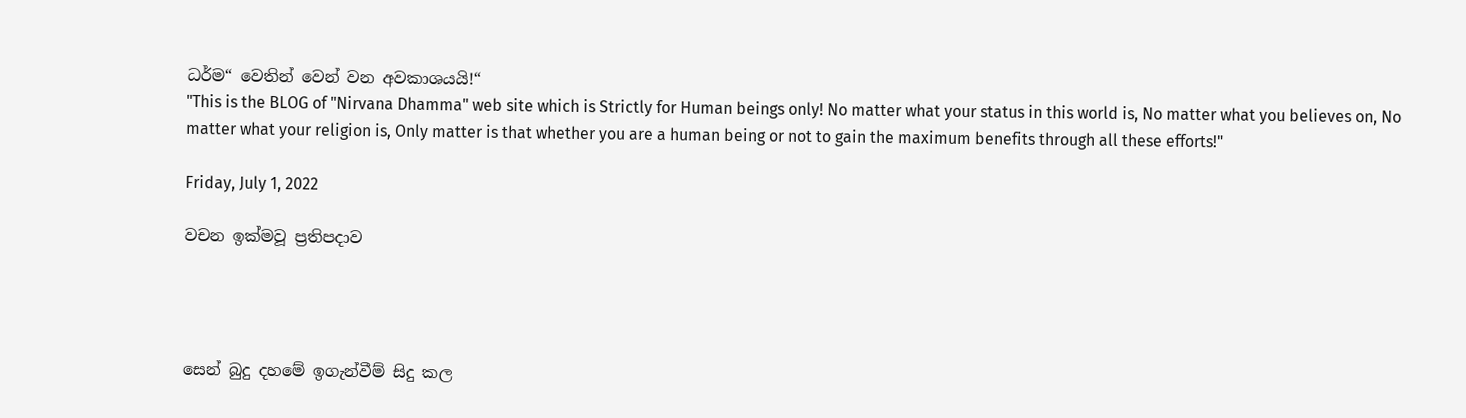ධර්ම“ වෙතින් වෙන් වන අවකාශයයි!“
"This is the BLOG of "Nirvana Dhamma" web site which is Strictly for Human beings only! No matter what your status in this world is, No matter what you believes on, No matter what your religion is, Only matter is that whether you are a human being or not to gain the maximum benefits through all these efforts!"

Friday, July 1, 2022

වචන ඉක්මවූ ප්‍රතිපදාව




සෙන් බුදු දහමේ ඉගැන්වීම් සිදු කල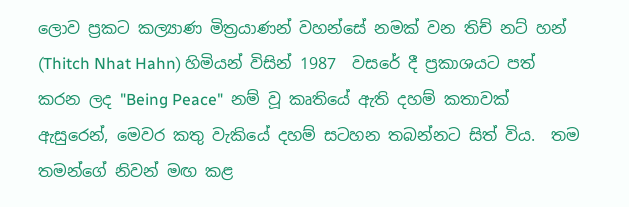ලොව ප්‍රකට කල්‍යාණ මිත්‍රයාණන් වහන්සේ නමක් වන තිච් නට් හන් (Thitch Nhat Hahn) හිමියන් විසින් 1987  වසරේ දී ප්‍රකාශයට පත් කරන ලද "Being Peace"  නම් වූ කෘතියේ ඇති දහම් කතාවක් ඇසුරෙන්, මෙවර කතු වැකියේ දහම් සටහන තබන්නට සිත් විය.  තම තමන්ගේ නිවන් මඟ කළ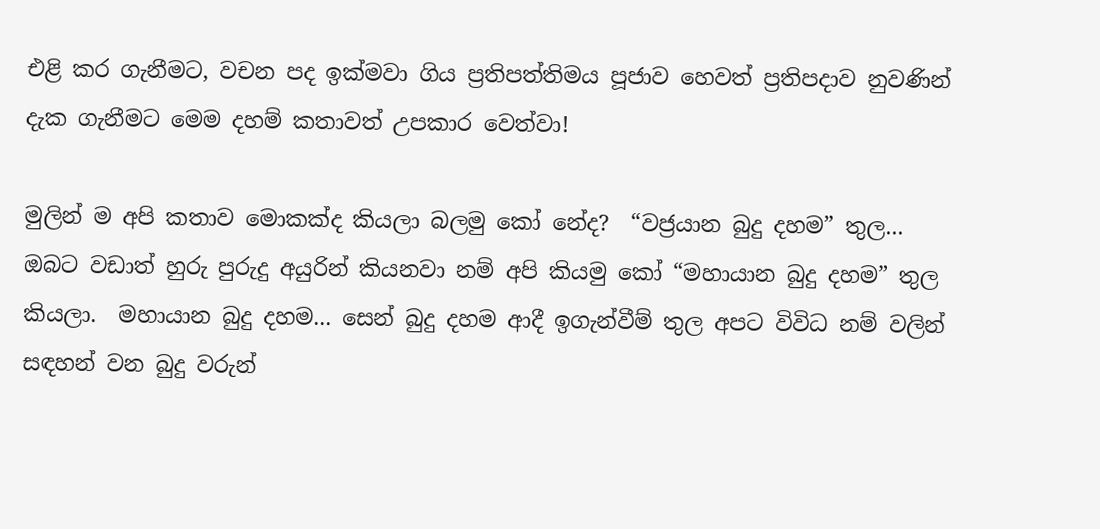එළි කර ගැනීමට, වචන පද ඉක්මවා ගිය ප්‍රතිපත්තිමය පූජාව හෙවත් ප්‍රතිපදාව නුවණින් දැක ගැනීමට මෙම දහම් කතාවත් උපකාර වෙත්වා!

මුලින් ම අපි කතාව මොකක්ද කියලා බලමු කෝ නේද?  “වජ්‍රයාන බුදු දහම” තුල... ඔබට වඩාත් හුරු පුරුදු අයුරින් කියනවා නම් අපි කියමු කෝ “මහායාන බුදු දහම” තුල කියලා.  මහායාන බුදු දහම... සෙන් බුදු දහම ආදී ඉගැන්වීම් තුල අපට විවිධ නම් වලින් සඳහන් වන බුදු වරුන්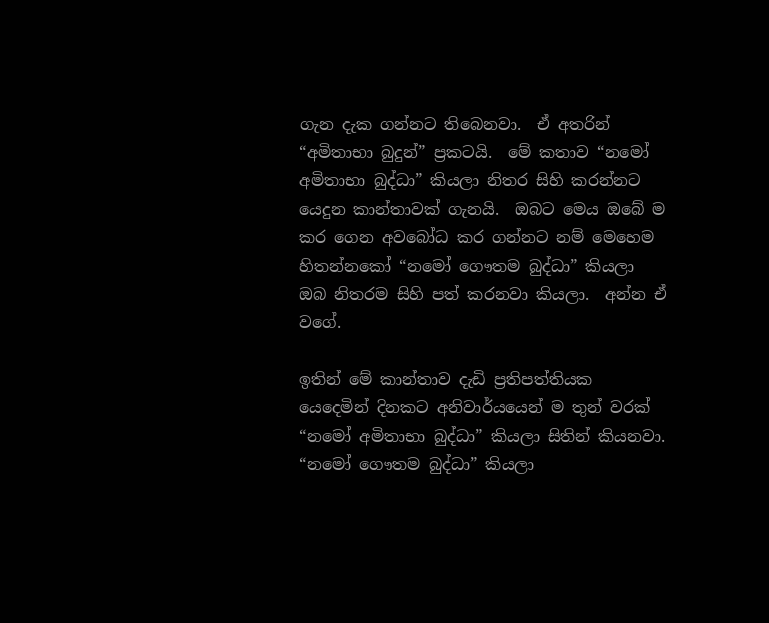ගැන දැක ගන්නට තිබෙනවා.  ඒ අතරින් “අමිතාභා බුදුන්” ප්‍රකටයි.  මේ කතාව “නමෝ අමිතාභා බුද්ධා” කියලා නිතර සිහි කරන්නට යෙදුන කාන්තාවක් ගැනයි.  ඔබට මෙය ඔබේ ම කර ගෙන අවබෝධ කර ගන්නට නම් මෙහෙම හිතන්නකෝ “නමෝ ගෞතම බුද්ධා” කියලා ඔබ නිතරම සිහි පත් කරනවා කියලා.  අන්න ඒ වගේ.

ඉතින් මේ කාන්තාව දැඩි ප්‍රතිපත්තියක යෙදෙමින් දිනකට අනිවාර්යයෙන් ම තුන් වරක් “නමෝ අමිතාභා බුද්ධා” කියලා සිතින් කියනවා.  “නමෝ ගෞතම බුද්ධා” කියලා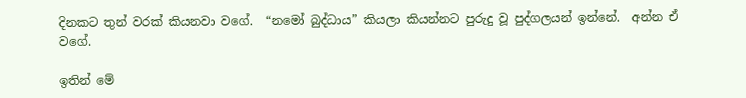දිනකට තුන් වරක් කියනවා වගේ.  “නමෝ බුද්ධාය” කියලා කියන්නට පුරුදු වූ පුද්ගලයන් ඉන්නේ.  අන්න ඒ වගේ.

ඉතින් මේ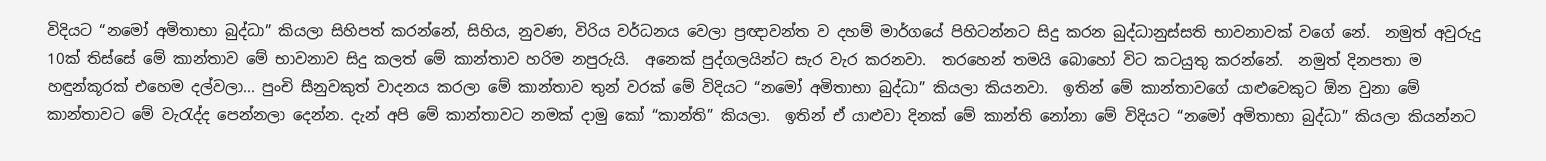විදියට “නමෝ අමිතාභා බුද්ධා” කියලා සිහිපත් කරන්නේ, සිහිය, නුවණ, විරිය වර්ධනය වෙලා ප්‍රඥාවන්ත ව දහම් මාර්ගයේ පිහිටන්නට සිදු කරන බුද්ධානුස්සති භාවනාවක් වගේ නේ.  නමුත් අවුරුදු 10ක් තිස්සේ මේ කාන්තාව මේ භාවනාව සිදු කලත් මේ කාන්තාව හරිම නපුරුයි.  අනෙක් පුද්ගලයින්ට සැර වැර කරනවා.  තරහෙන් තමයි බොහෝ විට කටයුතු කරන්නේ.  නමුත් දිනපතා ම හඳුන්කූරක් එහෙම දල්වලා... පුංචි සීනුවකුත් වාදනය කරලා මේ කාන්තාව තුන් වරක් මේ විදියට “නමෝ අමිතාභා බුද්ධා” කියලා කියනවා.  ඉතින් මේ කාන්තාවගේ යාළුවෙකුට ඕන වුනා මේ කාන්තාවට මේ වැරැද්ද පෙන්නලා දෙන්න. දැන් අපි මේ කාන්තාවට නමක් දාමු කෝ “කාන්ති” කියලා.  ඉතින් ඒ යාළුවා දිනක් මේ කාන්ති නෝනා මේ විදියට “නමෝ අමිතාභා බුද්ධා” කියලා කියන්නට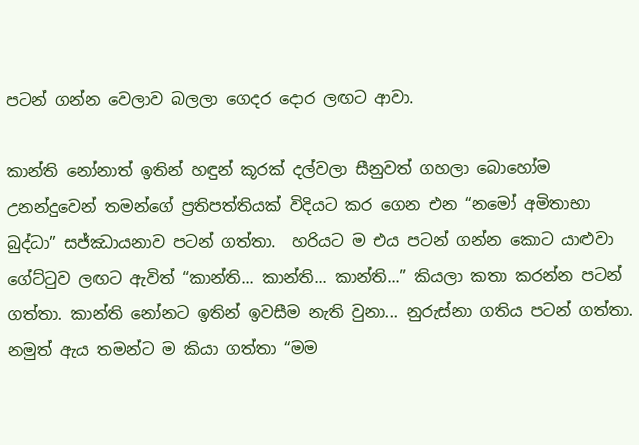පටන් ගන්න වෙලාව බලලා ගෙදර දොර ලඟට ආවා.

කාන්ති නෝනාත් ඉතින් හඳුන් කූරක් දල්වලා සීනුවත් ගහලා බොහෝම උනන්දුවෙන් තමන්ගේ ප්‍රතිපත්තියක් විදියට කර ගෙන එන “නමෝ අමිතාභා බුද්ධා” සජ්ඣායනාව පටන් ගත්තා.  හරියට ම එය පටන් ගන්න කොට යාළුවා ගේට්ටුව ලඟට ඇවිත් “කාන්ති... කාන්ති... කාන්ති...” කියලා කතා කරන්න පටන් ගත්තා. කාන්ති නෝනට ඉතින් ඉවසීම නැති වුනා... නුරුස්නා ගතිය පටන් ගත්තා.  නමුත් ඇය තමන්ට ම කියා ගත්තා “මම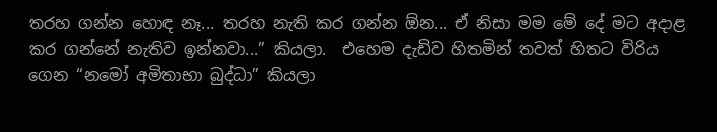තරහ ගන්න හොඳ නෑ... තරහ නැති කර ගන්න ඕන... ඒ නිසා මම මේ දේ මට අදාළ කර ගන්නේ නැතිව ඉන්නවා...” කියලා.  එහෙම දැඩිව හිතමින් තවත් හිතට විරිය ගෙන “නමෝ අමිතාභා බුද්ධා” කියලා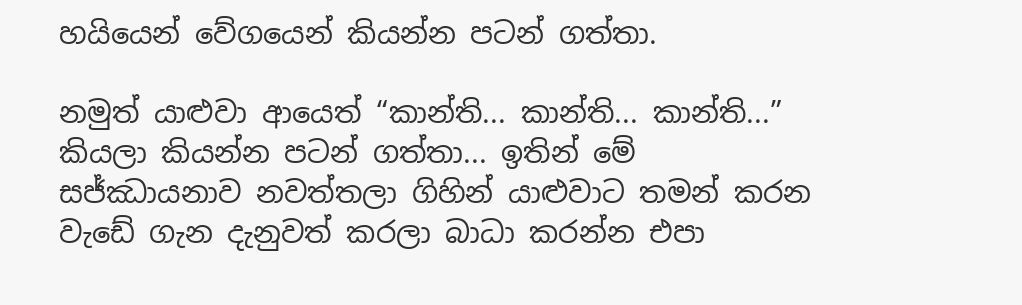හයියෙන් වේගයෙන් කියන්න පටන් ගත්තා.

නමුත් යාළුවා ආයෙත් “කාන්ති... කාන්ති... කාන්ති...” කියලා කියන්න පටන් ගත්තා... ඉතින් මේ සජ්ඣායනාව නවත්තලා ගිහින් යාළුවාට තමන් කරන වැඩේ ගැන දැනුවත් කරලා බාධා කරන්න එපා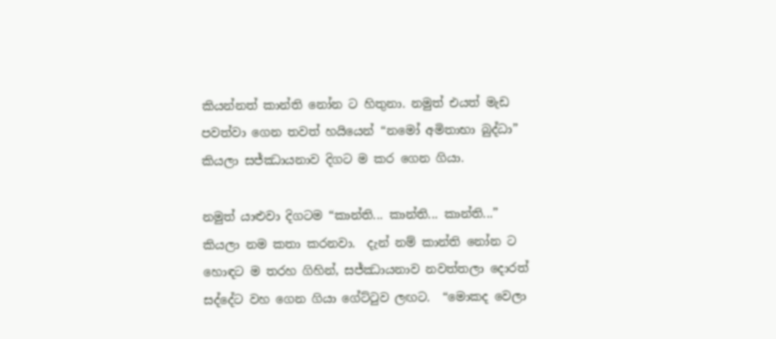කියන්නත් කාන්ති නෝන ට හිතුනා. නමුත් එයත් මැඩ පවත්වා ගෙන තවත් හයියෙන් “නමෝ අමිතාභා බුද්ධා” කියලා සජ්ඣායනාව දිගට ම කර ගෙන ගියා.

නමුත් යාළුවා දිගටම “කාන්ති... කාන්ති... කාන්ති...” කියලා නම කතා කරනවා.  දැන් නම් කාන්ති නෝන ට හොඳට ම තරහ ගිහින්, සජ්ඣායනාව නවත්තලා දොරත් සද්දේට වහ ගෙන ගියා ගේට්ටුව ලඟට.  “මොකද වෙලා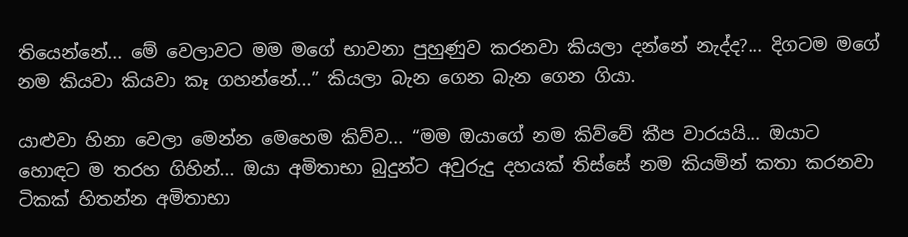තියෙන්නේ... මේ වෙලාවට මම මගේ භාවනා පුහුණුව කරනවා කියලා දන්නේ නැද්ද?... දිගටම මගේ නම කියවා කියවා කෑ ගහන්නේ...” කියලා බැන ගෙන බැන ගෙන ගියා.

යාළුවා හිනා වෙලා මෙන්න මෙහෙම කිව්ව... “මම ඔයාගේ නම කිව්වේ කීප වාරයයි... ඔයාට හොඳට ම තරහ ගිහින්... ඔයා අමිතාභා බුදුන්ට අවුරුදු දහයක් තිස්සේ නම කියමින් කතා කරනවා ටිකක් හිතන්න අමිතාභා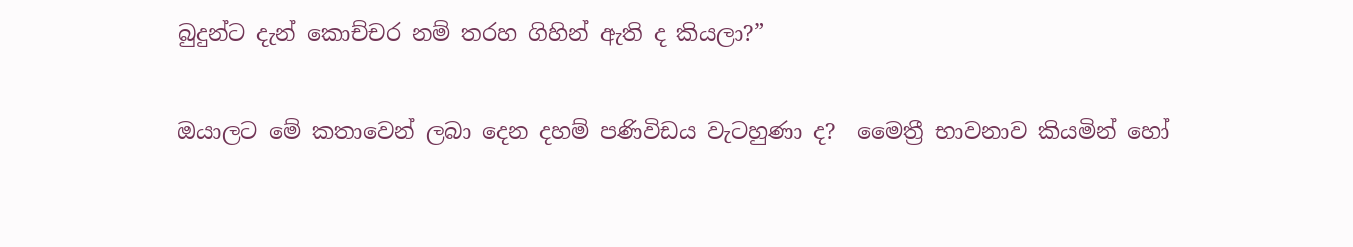බුදුන්ට දැන් කොච්චර නම් තරහ ගිහින් ඇති ද කියලා?”

ඔයාලට මේ කතාවෙන් ලබා දෙන දහම් පණිවිඩය වැටහුණා ද?  මෛත්‍රී භාවනාව කියමින් හෝ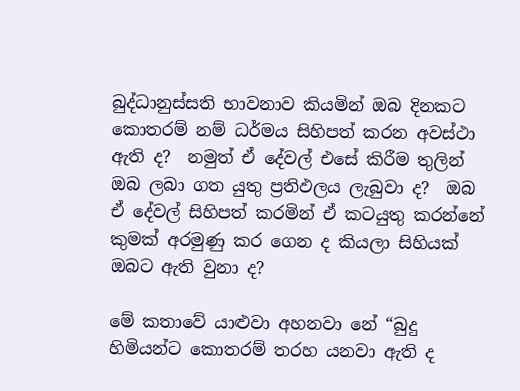බුද්ධානුස්සති භාවනාව කියමින් ඔබ දිනකට කොතරම් නම් ධර්මය සිහිපත් කරන අවස්ථා ඇති ද?  නමුත් ඒ දේවල් එසේ කිරීම තුලින් ඔබ ලබා ගත යුතු ප්‍රතිඵලය ලැබුවා ද?  ඔබ ඒ දේවල් සිහිපත් කරමින් ඒ කටයුතු කරන්නේ කුමක් අරමුණු කර ගෙන ද කියලා සිහියක් ඔබට ඇති වුනා ද?

මේ කතාවේ යාළුවා අහනවා නේ “බුදු හිමියන්ට කොතරම් තරහ යනවා ඇති ද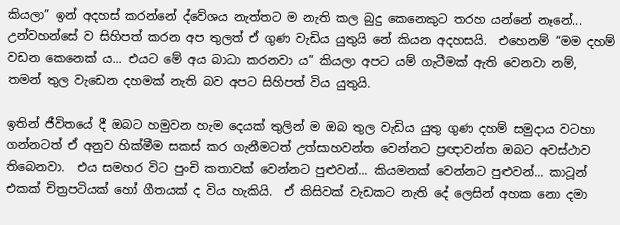කියලා” ඉන් අදහස් කරන්නේ ද්වේශය නැත්තට ම නැති කල බුදු කෙනෙකුට තරහ යන්නේ නෑනේ... උන්වහන්සේ ව සිහිපත් කරන අප තුලත් ඒ ගුණ වැඩිය යුතුයි නේ කියන අදහසයි.  එහෙනම් “මම දහම් වඩන කෙනෙක් ය... එයට මේ අය බාධා කරනවා ය” කියලා අපට යම් ගැටීමක් ඇති වෙනවා නම්, තමන් තුල වැඩෙන දහමක් නැති බව අපට සිහිපත් විය යුතුයි.

ඉතින් ජීවිතයේ දී ඔබට හමුවන හැම දෙයක් තුලින් ම ඔබ තුල වැඩිය යුතු ගුණ දහම් සමුදාය වටහා ගන්නටත් ඒ අනුව හික්මීම සකස් කර ගැනීමටත් උත්සාහවන්ත වෙන්නට ප්‍රඥාවන්ත ඔබට අවස්ථාව තිබෙනවා.  එය සමහර විට පුංචි කතාවක් වෙන්නට පුළුවන්... කියමනක් වෙන්නට පුළුවන්... කාටූන් එකක් චිත්‍රපටියක් හෝ ගීතයක් ද විය හැකියි.  ඒ කිසිවක් වැඩකට නැති දේ ලෙසින් අහක නො දමා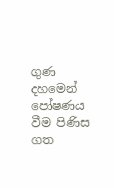ගුණ දහමෙන් පෝෂණය වීම පිණිස ගත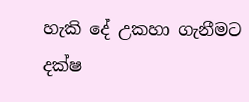හැකි දේ උකහා ගැනීමට දක්ෂ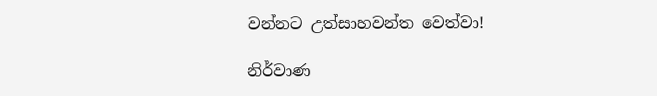වන්නට උත්සාහවන්ත වෙත්වා!

නිර්වාණ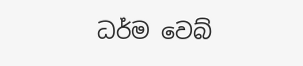ධර්ම වෙබ්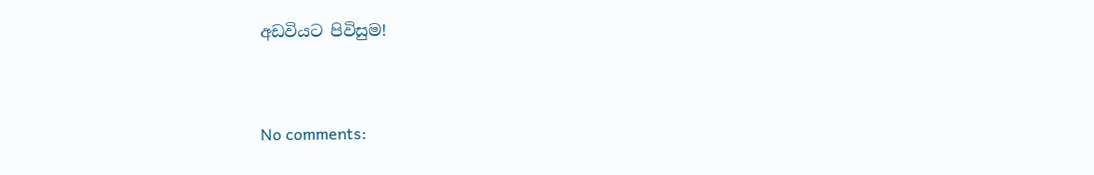අඩවියට පිවිසුම!



No comments: